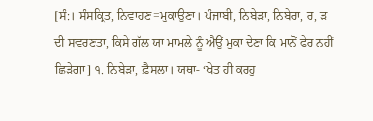[ਸੰ:। ਸੰਸਕ੍ਰਿਤ, ਨਿਵਾਹਣ=ਮੁਕਾਉਣਾ। ਪੰਜਾਬੀ, ਨਿਬੇੜਾ, ਨਿਬੇਰਾ, ਰ, ੜ ਦੀ ਸਵਰਣਤਾ, ਕਿਸੇ ਗੱਲ ਯਾ ਮਾਮਲੇ ਨੂੰ ਐਉਂ ਮੁਕਾ ਦੇਣਾ ਕਿ ਮਾਨੋਂ ਫੇਰ ਨਹੀਂ ਛਿੜੇਗਾ] ੧. ਨਿਬੇੜਾ, ਫ਼ੈਸਲਾ। ਯਥਾ- ‘ਖੇਤ ਹੀ ਕਰਹੁ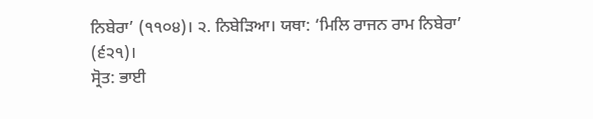ਨਿਬੇਰਾ’ (੧੧੦੪)। ੨. ਨਿਬੇੜਿਆ। ਯਥਾ: ‘ਮਿਲਿ ਰਾਜਨ ਰਾਮ ਨਿਬੇਰਾ’ (੬੨੧)।
ਸ੍ਰੋਤ: ਭਾਈ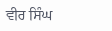ਵੀਰ ਸਿੰਘ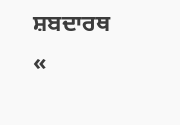ਸ਼ਬਦਾਰਥ
«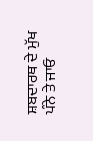ਸ਼ਬਦਾਰਥ ਦੇ ਮੁੱਖ ਪੰਨੇ ਤੇ ਜਾਓ